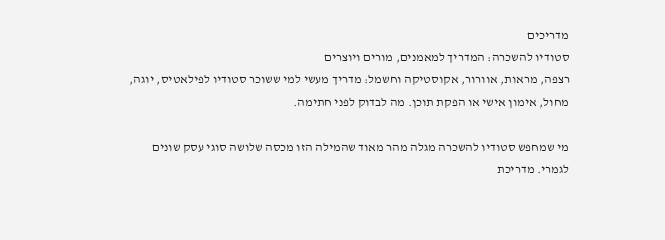מדריכים
סטודיו להשכרה: המדריך למאמנים, מורים ויוצרים
רצפה, מראות, אוורור, אקוסטיקה וחשמל: מדריך מעשי למי ששוכר סטודיו לפילאטיס, יוגה, מחול, אימון אישי או הפקת תוכן. מה לבדוק לפני חתימה.

מי שמחפש סטודיו להשכרה מגלה מהר מאוד שהמילה הזו מכסה שלושה סוגי עסק שונים לגמרי. מדריכת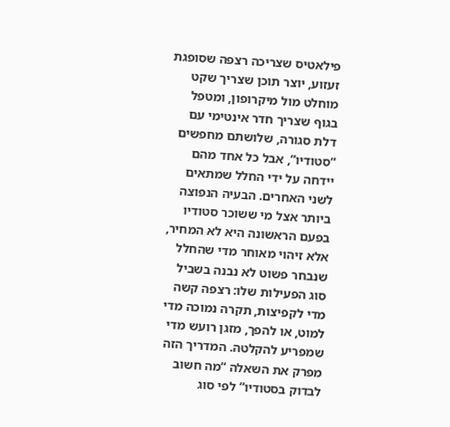פילאטיס שצריכה רצפה שסופגת זעזוע, יוצר תוכן שצריך שקט מוחלט מול מיקרופון, ומטפל בגוף שצריך חדר אינטימי עם דלת סגורה, שלושתם מחפשים “סטודיו”, אבל כל אחד מהם יידחה על ידי החלל שמתאים לשני האחרים. הבעיה הנפוצה ביותר אצל מי ששוכר סטודיו בפעם הראשונה היא לא המחיר, אלא זיהוי מאוחר מדי שהחלל שנבחר פשוט לא נבנה בשביל סוג הפעילות שלו: רצפה קשה מדי לקפיצות, תקרה נמוכה מדי למוט, או להפך, מזגן רועש מדי שמפריע להקלטה. המדריך הזה מפרק את השאלה “מה חשוב לבדוק בסטודיו” לפי סוג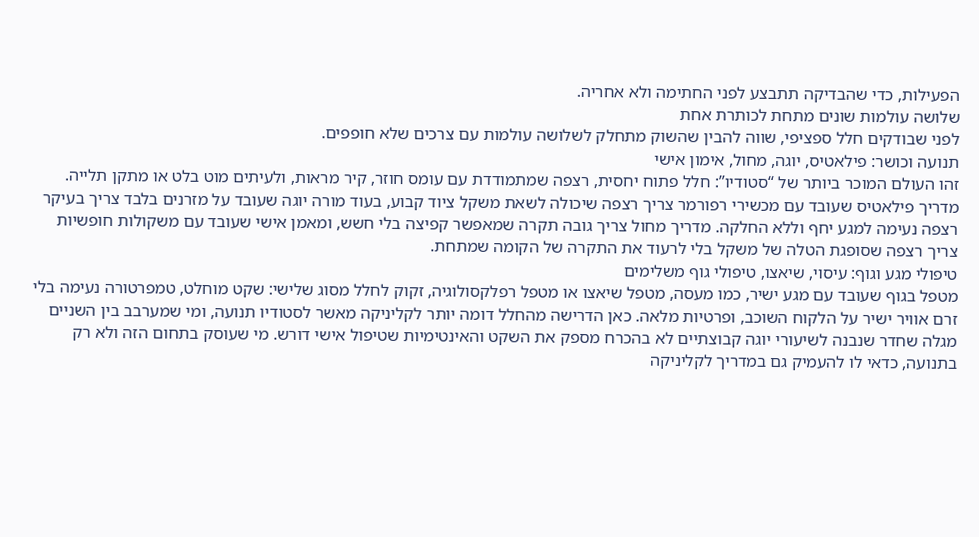הפעילות, כדי שהבדיקה תתבצע לפני החתימה ולא אחריה.
שלושה עולמות שונים מתחת לכותרת אחת
לפני שבודקים חלל ספציפי, שווה להבין שהשוק מתחלק לשלושה עולמות עם צרכים שלא חופפים.
תנועה וכושר: פילאטיס, יוגה, מחול, אימון אישי
זהו העולם המוכר ביותר של “סטודיו”: חלל פתוח יחסית, רצפה שמתמודדת עם עומס חוזר, קיר מראות, ולעיתים מוט בלט או מתקן תלייה. מדריך פילאטיס שעובד עם מכשירי רפורמר צריך רצפה שיכולה לשאת משקל ציוד קבוע, בעוד מורה יוגה שעובד על מזרנים בלבד צריך בעיקר רצפה נעימה למגע יחף וללא החלקה. מדריך מחול צריך גובה תקרה שמאפשר קפיצה בלי חשש, ומאמן אישי שעובד עם משקולות חופשיות צריך רצפה שסופגת הטלה של משקל בלי לרעוד את התקרה של הקומה שמתחת.
טיפולי מגע וגוף: עיסוי, שיאצו, טיפולי גוף משלימים
מטפל בגוף שעובד עם מגע ישיר, כמו מעסה, מטפל שיאצו או מטפל רפלקסולוגיה, זקוק לחלל מסוג שלישי: שקט מוחלט, טמפרטורה נעימה בלי זרם אוויר ישיר על הלקוח השוכב, ופרטיות מלאה. כאן הדרישה מהחלל דומה יותר לקליניקה מאשר לסטודיו תנועה, ומי שמערבב בין השניים מגלה שחדר שנבנה לשיעורי יוגה קבוצתיים לא בהכרח מספק את השקט והאינטימיות שטיפול אישי דורש. מי שעוסק בתחום הזה ולא רק בתנועה, כדאי לו להעמיק גם במדריך לקליניקה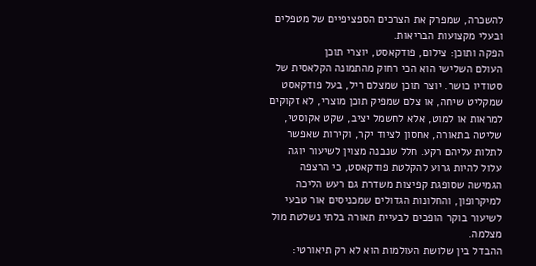להשכרה, שמפרק את הצרכים הספציפיים של מטפלים ובעלי מקצועות הבריאות.
הפקה ותוכן: צילום, פודקאסט, יוצרי תוכן
העולם השלישי הוא הכי רחוק מהתמונה הקלאסית של סטודיו כושר. יוצר תוכן שמצלם ריל, בעל פודקאסט שמקליט שיחה, או צלם שמפיק תוכן מוצרי, לא זקוקים למראות או למוט, אלא לחשמל יציב, שקט אקוסטי, שליטה בתאורה, אחסון לציוד יקר, וקירות שאפשר לתלות עליהם רקע. חלל שנבנה מצוין לשיעור יוגה עלול להיות גרוע להקלטת פודקאסט, כי הרצפה הגמישה שסופגת קפיצות משדרת גם רעש הליכה למיקרופון, והחלונות הגדולים שמכניסים אור טבעי לשיעור בוקר הופכים לבעיית תאורה בלתי נשלטת מול מצלמה.
ההבדל בין שלושת העולמות הוא לא רק תיאורטי: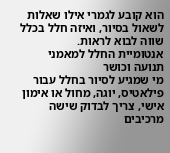הוא קובע לגמרי אילו שאלות לשאול בסיור, ואיזה חלל בכלל שווה לבוא לראות.
אנטומיית החלל למאמני תנועה וכושר
מי שמגיע לסיור בחלל עבור פילאטיס, יוגה, מחול או אימון אישי, צריך לבדוק שישה מרכיבים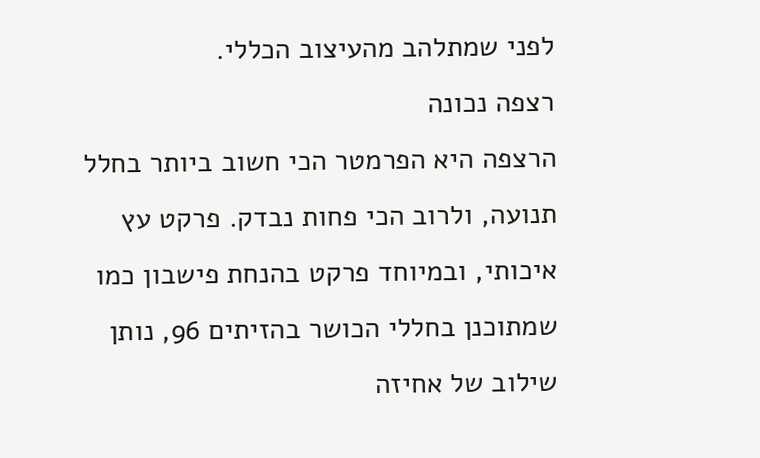לפני שמתלהב מהעיצוב הכללי.
רצפה נכונה
הרצפה היא הפרמטר הכי חשוב ביותר בחלל תנועה, ולרוב הכי פחות נבדק. פרקט עץ איכותי, ובמיוחד פרקט בהנחת פישבון כמו שמתוכנן בחללי הכושר בהזיתים 96, נותן שילוב של אחיזה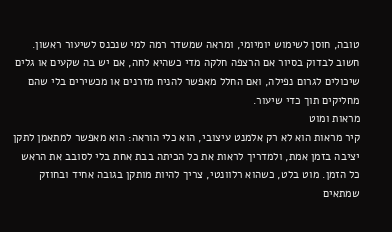טובה, חוסן לשימוש יומיומי, ומראה שמשדר רמה למי שנכנס לשיעור ראשון. חשוב לבדוק בסיור אם הרצפה חלקה מדי כשהיא לחה, אם יש בה שקעים או גלים שיכולים לגרום נפילה, ואם החלל מאפשר להניח מזרנים או מכשירים בלי שהם מחליקים תוך כדי שיעור.
מראות ומוט
קיר מראות הוא לא רק אלמנט עיצובי, הוא כלי הוראה: הוא מאפשר למתאמן לתקן יציבה בזמן אמת, ולמדריך לראות את כל הכיתה בבת אחת בלי לסובב את הראש כל הזמן. מוט בלט, כשהוא רלוונטי, צריך להיות מותקן בגובה אחיד ובחוזק שמתאים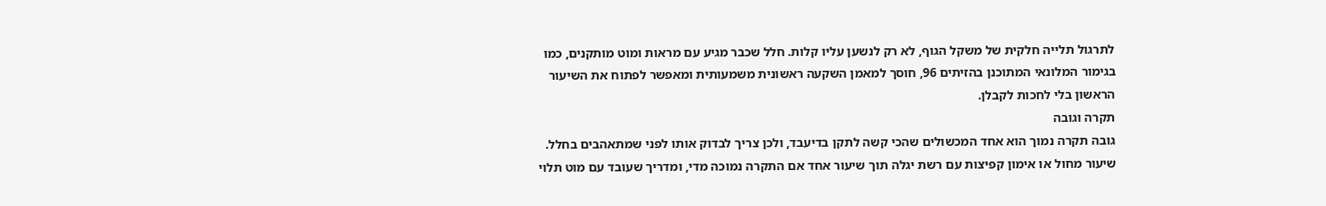לתרגול תלייה חלקית של משקל הגוף, לא רק לנשען עליו קלות. חלל שכבר מגיע עם מראות ומוט מותקנים, כמו בגימור המלונאי המתוכנן בהזיתים 96, חוסך למאמן השקעה ראשונית משמעותית ומאפשר לפתוח את השיעור הראשון בלי לחכות לקבלן.
תקרה וגובה
גובה תקרה נמוך הוא אחד המכשולים שהכי קשה לתקן בדיעבד, ולכן צריך לבדוק אותו לפני שמתאהבים בחלל. שיעור מחול או אימון קפיצות עם רשת יגלה תוך שיעור אחד אם התקרה נמוכה מדי, ומדריך שעובד עם מוט תלוי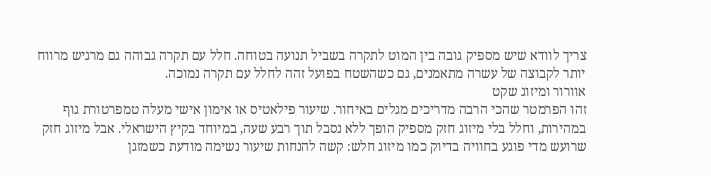צריך לוודא שיש מספיק גובה בין המוט לתקרה בשביל תנועה בטוחה. חלל עם תקרה גבוהה גם מרגיש מרווח יותר לקבוצה של עשרה מתאמנים, גם כשהשטח בפועל זהה לחלל עם תקרה נמוכה.
אוורור ומיזוג שקט
זהו הפרמטר שהכי הרבה מדריכים מגלים באיחור. שיעור פילאטיס או אימון אישי מעלה טמפרטורת גוף במהירות, וחלל בלי מיזוג חזק מספיק הופך ללא נסבל תוך רבע שעה, במיוחד בקיץ הישראלי. אבל מיזוג חזק שרועש מדי פוגע בחוויה בדיוק כמו מיזוג חלש: קשה להנחות שיעור נשימה מודעת כשמזגן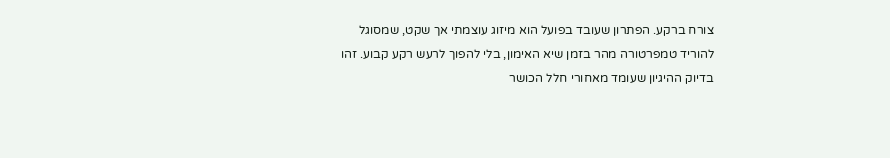צורח ברקע. הפתרון שעובד בפועל הוא מיזוג עוצמתי אך שקט, שמסוגל להוריד טמפרטורה מהר בזמן שיא האימון, בלי להפוך לרעש רקע קבוע. זהו בדיוק ההיגיון שעומד מאחורי חלל הכושר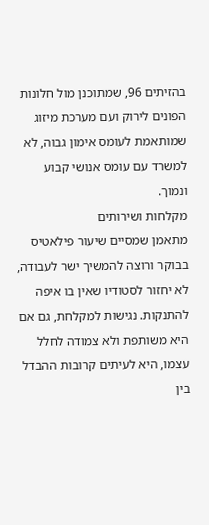בהזיתים 96, שמתוכנן מול חלונות הפונים לירוק ועם מערכת מיזוג שמותאמת לעומס אימון גבוה, לא למשרד עם עומס אנושי קבוע ונמוך.
מקלחות ושירותים
מתאמן שמסיים שיעור פילאטיס בבוקר ורוצה להמשיך ישר לעבודה, לא יחזור לסטודיו שאין בו איפה להתנקות. נגישות למקלחת, גם אם היא משותפת ולא צמודה לחלל עצמו, היא לעיתים קרובות ההבדל בין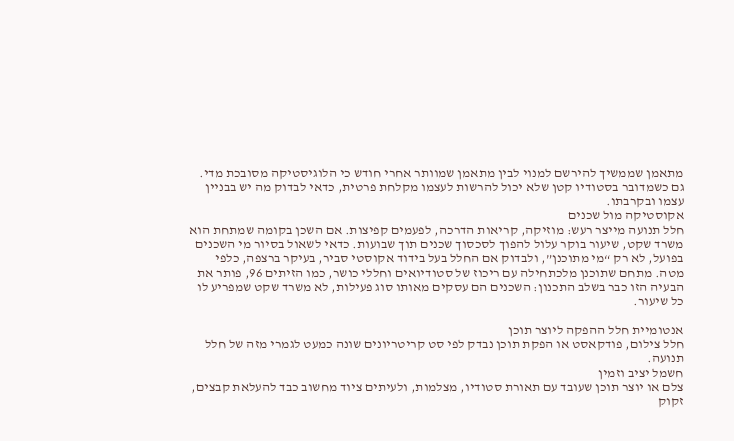מתאמן שממשיך להירשם למנוי לבין מתאמן שמוותר אחרי חודש כי הלוגיסטיקה מסובכת מדי. גם כשמדובר בסטודיו קטן שלא יכול להרשות לעצמו מקלחת פרטית, כדאי לבדוק מה יש בבניין עצמו ובקרבתו.
אקוסטיקה מול שכנים
חלל תנועה מייצר רעש: מוזיקה, קריאות הדרכה, לפעמים קפיצות. אם השכן בקומה שמתחת הוא משרד שקט, שיעור בוקר עלול להפוך לסכסוך שכנים תוך שבועות. כדאי לשאול בסיור מי השכנים בפועל, לא רק “מי מתוכנן”, ולבדוק אם החלל בעל בידוד אקוסטי סביר, בעיקר ברצפה, כלפי מטה. מתחם שתוכנן מלכתחילה עם ריכוז של סטודיואים וחללי כושר, כמו הזיתים 96, פותר את הבעיה הזו כבר בשלב התכנון: השכנים הם עסקים מאותו סוג פעילות, לא משרד שקט שמפריע לו כל שיעור.

אנטומיית חלל ההפקה ליוצר תוכן
חלל צילום, פודקאסט או הפקת תוכן נבדק לפי סט קריטריונים שונה כמעט לגמרי מזה של חלל תנועה.
חשמל יציב וזמין
צלם או יוצר תוכן שעובד עם תאורת סטודיו, מצלמות, ולעיתים ציוד מחשוב כבד להעלאת קבצים, זקוק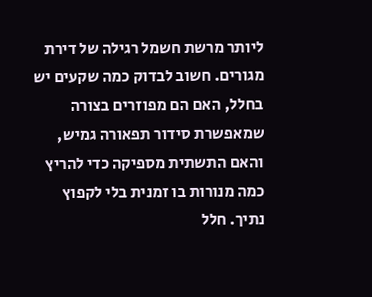ליותר מרשת חשמל רגילה של דירת מגורים. חשוב לבדוק כמה שקעים יש בחלל, האם הם מפוזרים בצורה שמאפשרת סידור תפאורה גמיש, והאם התשתית מספיקה כדי להריץ כמה מנורות בו זמנית בלי לקפוץ נתיך. חלל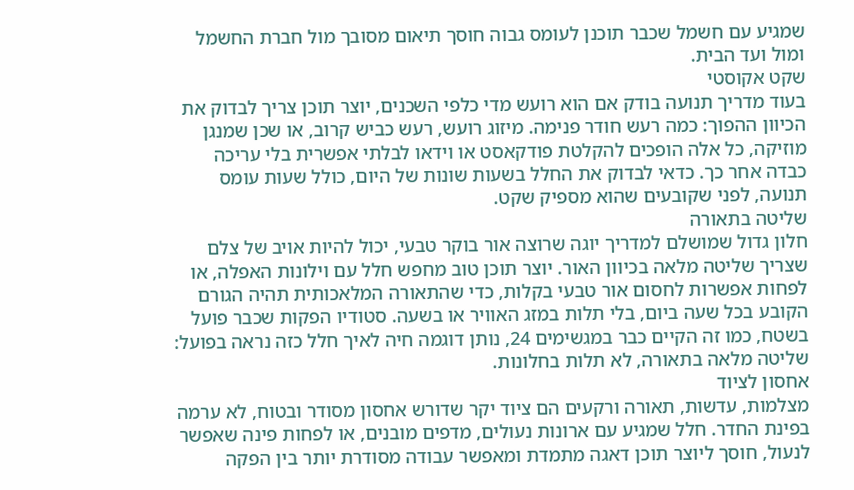שמגיע עם חשמל שכבר תוכנן לעומס גבוה חוסך תיאום מסובך מול חברת החשמל ומול ועד הבית.
שקט אקוסטי
בעוד מדריך תנועה בודק אם הוא רועש מדי כלפי השכנים, יוצר תוכן צריך לבדוק את הכיוון ההפוך: כמה רעש חודר פנימה. מיזוג רועש, רעש כביש קרוב, או שכן שמנגן מוזיקה, כל אלה הופכים להקלטת פודקאסט או וידאו לבלתי אפשרית בלי עריכה כבדה אחר כך. כדאי לבדוק את החלל בשעות שונות של היום, כולל שעות עומס תנועה, לפני שקובעים שהוא מספיק שקט.
שליטה בתאורה
חלון גדול שמושלם למדריך יוגה שרוצה אור בוקר טבעי, יכול להיות אויב של צלם שצריך שליטה מלאה בכיוון האור. יוצר תוכן טוב מחפש חלל עם וילונות האפלה, או לפחות אפשרות לחסום אור טבעי בקלות, כדי שהתאורה המלאכותית תהיה הגורם הקובע בכל שעה ביום, בלי תלות במזג האוויר או בשעה. סטודיו הפקות שכבר פועל בשטח, כמו זה הקיים כבר במגשימים 24, נותן דוגמה חיה לאיך חלל כזה נראה בפועל: שליטה מלאה בתאורה, לא תלות בחלונות.
אחסון לציוד
מצלמות, עדשות, תאורה ורקעים הם ציוד יקר שדורש אחסון מסודר ובטוח, לא ערמה בפינת החדר. חלל שמגיע עם ארונות נעולים, מדפים מובנים, או לפחות פינה שאפשר לנעול, חוסך ליוצר תוכן דאגה מתמדת ומאפשר עבודה מסודרת יותר בין הפקה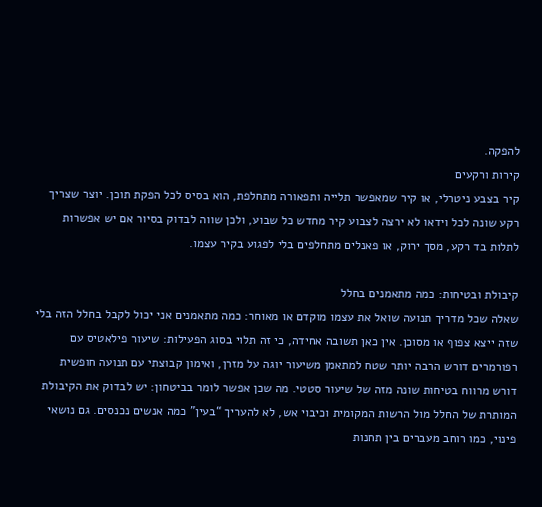להפקה.
קירות ורקעים
קיר בצבע ניטרלי, או קיר שמאפשר תלייה ותפאורה מתחלפת, הוא בסיס לכל הפקת תוכן. יוצר שצריך רקע שונה לכל וידאו לא ירצה לצבוע קיר מחדש כל שבוע, ולכן שווה לבדוק בסיור אם יש אפשרות לתלות בד רקע, מסך ירוק, או פאנלים מתחלפים בלי לפגוע בקיר עצמו.

קיבולת ובטיחות: כמה מתאמנים בחלל
שאלה שכל מדריך תנועה שואל את עצמו מוקדם או מאוחר: כמה מתאמנים אני יכול לקבל בחלל הזה בלי שזה ייצא צפוף או מסוכן. אין כאן תשובה אחידה, כי זה תלוי בסוג הפעילות: שיעור פילאטיס עם רפורמרים דורש הרבה יותר שטח למתאמן משיעור יוגה על מזרן, ואימון קבוצתי עם תנועה חופשית דורש מרווח בטיחות שונה מזה של שיעור סטטי. מה שכן אפשר לומר בביטחון: יש לבדוק את הקיבולת המותרת של החלל מול הרשות המקומית וכיבוי אש, לא להעריך “בעין” כמה אנשים נכנסים. גם נושאי פינוי, כמו רוחב מעברים בין תחנות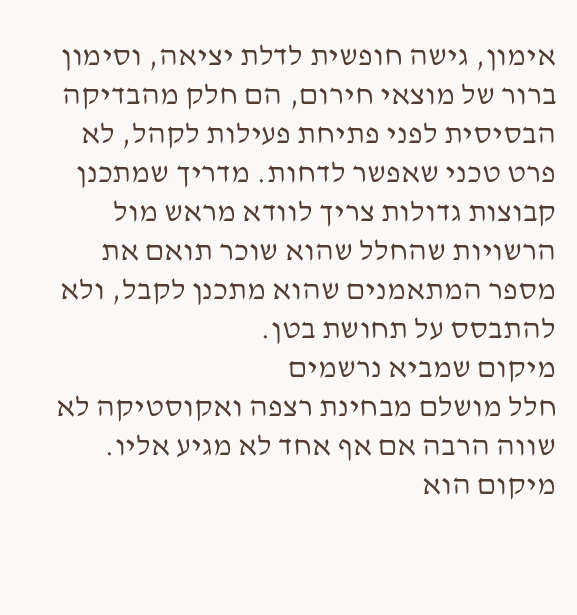אימון, גישה חופשית לדלת יציאה, וסימון ברור של מוצאי חירום, הם חלק מהבדיקה הבסיסית לפני פתיחת פעילות לקהל, לא פרט טכני שאפשר לדחות. מדריך שמתכנן קבוצות גדולות צריך לוודא מראש מול הרשויות שהחלל שהוא שוכר תואם את מספר המתאמנים שהוא מתכנן לקבל, ולא להתבסס על תחושת בטן.
מיקום שמביא נרשמים
חלל מושלם מבחינת רצפה ואקוסטיקה לא שווה הרבה אם אף אחד לא מגיע אליו. מיקום הוא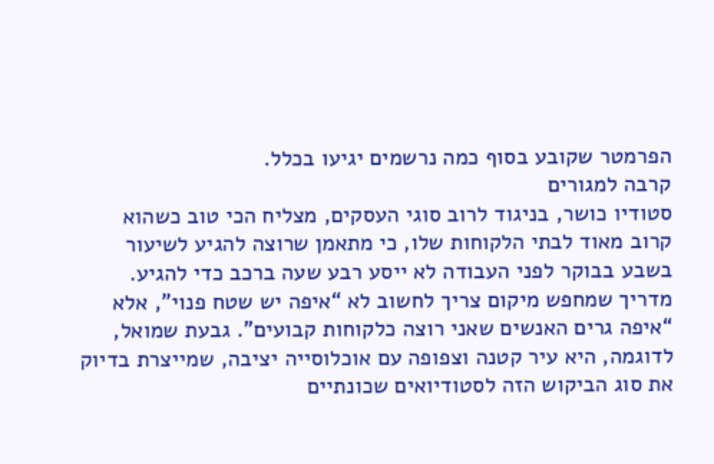הפרמטר שקובע בסוף כמה נרשמים יגיעו בכלל.
קרבה למגורים
סטודיו כושר, בניגוד לרוב סוגי העסקים, מצליח הכי טוב כשהוא קרוב מאוד לבתי הלקוחות שלו, כי מתאמן שרוצה להגיע לשיעור בשבע בבוקר לפני העבודה לא ייסע רבע שעה ברכב כדי להגיע. מדריך שמחפש מיקום צריך לחשוב לא “איפה יש שטח פנוי”, אלא “איפה גרים האנשים שאני רוצה כלקוחות קבועים”. גבעת שמואל, לדוגמה, היא עיר קטנה וצפופה עם אוכלוסייה יציבה, שמייצרת בדיוק את סוג הביקוש הזה לסטודיואים שכונתיים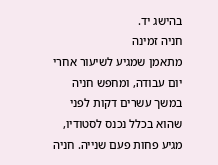בהישג יד.
חניה זמינה
מתאמן שמגיע לשיעור אחרי יום עבודה, ומחפש חניה במשך עשרים דקות לפני שהוא בכלל נכנס לסטודיו, מגיע פחות פעם שנייה. חניה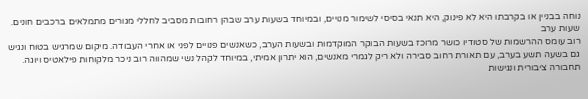נוחה בבניין או בקרבתו היא לא פינוק, היא תנאי בסיסי לשימור מנויים, ובמיוחד בשעות ערב שבהן רחובות מסביב לחללי מגורים מתמלאים ברכבים חונים.
שעות ערב
רוב עומס ההרשמות של סטודיו כושר מרוכז בשעות הבוקר המוקדמות ובשעות הערב, כשאנשים פנויים לפני או אחרי העבודה. מיקום שמרגיש בטוח ונגיש גם בשעה תשע בערב, עם תאורת רחוב סבירה ולא ריק לגמרי מאנשים, הוא יתרון אמיתי, במיוחד לקהל נשי שמהווה רוב ניכר מלקוחות פילאטיס ויוגה.
תחבורה ציבורית ונגישות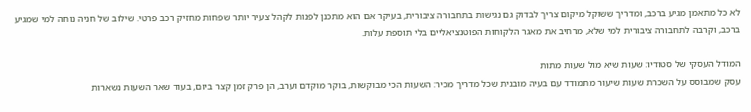לא כל מתאמן מגיע ברכב, ומדריך ששוקל מיקום צריך לבדוק גם נגישות בתחבורה ציבורית, בעיקר אם הוא מתכנן לפנות לקהל צעיר יותר שפחות מחזיק רכב פרטי. שילוב של חניה נוחה למי שמגיע ברכב, וקרבה לתחבורה ציבורית למי שלא, מרחיב את מאגר הלקוחות הפוטנציאליים בלי תוספת עלות.

המודל העסקי של סטודיו: שעות שיא מול שעות מתות
עסק שמבוסס על השכרת שעות שיעור מתמודד עם בעיה מובנית שכל מדריך מכיר: השעות הכי מבוקשות, בוקר מוקדם וערב, הן פרק זמן קצר ביום, בעוד שאר השעות נשארות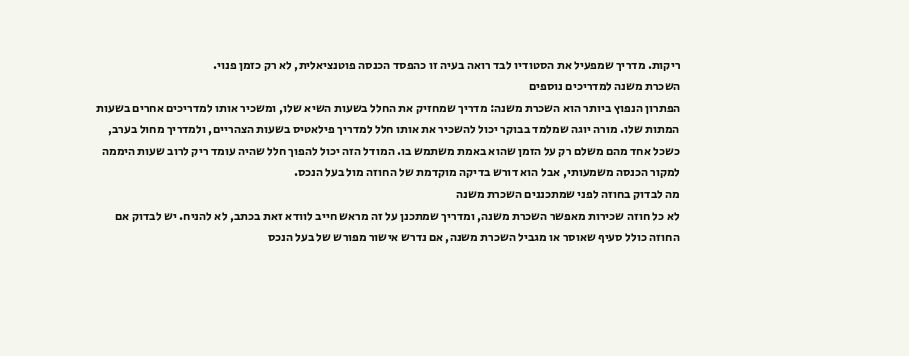ריקות. מדריך שמפעיל את הסטודיו לבד רואה בעיה זו כהפסד הכנסה פוטנציאלית, לא רק כזמן פנוי.
השכרת משנה למדריכים נוספים
הפתרון הנפוץ ביותר הוא השכרת משנה: מדריך שמחזיק את החלל בשעות השיא שלו, ומשכיר אותו למדריכים אחרים בשעות המתות שלו. מורה יוגה שמלמד בבוקר יכול להשכיר את אותו חלל למדריך פילאטיס בשעות הצהריים, ולמדריך מחול בערב, כשכל אחד מהם משלם רק על הזמן שהוא באמת משתמש בו. המודל הזה יכול להפוך חלל שהיה עומד ריק לרוב שעות היממה למקור הכנסה משמעותי, אבל הוא דורש בדיקה מוקדמת של החוזה מול בעל הנכס.
מה לבדוק בחוזה לפני שמתכננים השכרת משנה
לא כל חוזה שכירות מאפשר השכרת משנה, ומדריך שמתכנן על זה מראש חייב לוודא זאת בכתב, לא להניח. יש לבדוק אם החוזה כולל סעיף שאוסר או מגביל השכרת משנה, אם נדרש אישור מפורש של בעל הנכס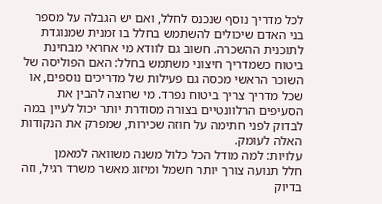לכל מדריך נוסף שנכנס לחלל, ואם יש הגבלה על מספר בני האדם שיכולים להשתמש בחלל בו זמנית שמנוגדת לתוכנית ההשכרה. חשוב גם לוודא מי אחראי מבחינת ביטוח כשמדריך חיצוני משתמש בחלל: האם הפוליסה של השוכר הראשי מכסה גם פעילות של מדריכים נוספים, או שכל מדריך צריך ביטוח נפרד. מי שרוצה להבין את הסעיפים הרלוונטיים בצורה מסודרת יותר יכול לעיין במה לבדוק לפני חתימה על חוזה שכירות, שמפרק את הנקודות האלה לעומק.
עלויות: למה מודל הכל כלול משנה משוואה למאמן
חלל תנועה צורך יותר חשמל ומיזוג מאשר משרד רגיל, וזה בדיוק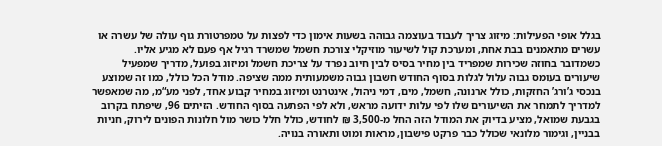בגלל אופי הפעילות: מיזוג צריך לעבוד בעוצמה גבוהה בשעות אימון כדי לפצות על טמפרטורת גוף עולה של עשרה או עשרים מתאמנים בבת אחת, ומערכת קול לשיעור מוזיקלי צורכת חשמל שמשרד רגיל אף פעם לא מגיע אליו. כשמדובר בחוזה שכירות שמפריד בין מחיר בסיס לבין חיוב נפרד על צריכת חשמל ומיזוג בפועל, מדריך שמפעיל שיעורים בעומס גבוה עלול לגלות בסוף החודש חשבון גבוה משמעותית ממה שציפה. מודל הכל כולל, כמו זה שמוצע בנכסי ג’ורג’ החזקות, כולל ארנונה, חשמל, מים, דמי ניהול, אינטרנט ומיזוג במחיר קבוע אחד, לפני מע“מ, מה שמאפשר למדריך לתמחר את השיעורים שלו לפי עלות ידועה מראש, ולא לפי הפתעה בסוף החודש. הזיתים 96, שיפתח בקרוב בגבעת שמואל, מציע בדיוק את המודל הזה החל מ-3,500 ₪ לחודש, כולל חלל כושר מול חלונות הפונים לירוק, חניות בבניין, וגימור מלונאי שכולל כבר פרקט פישבון, מראות ומוט ותאורה בנויה.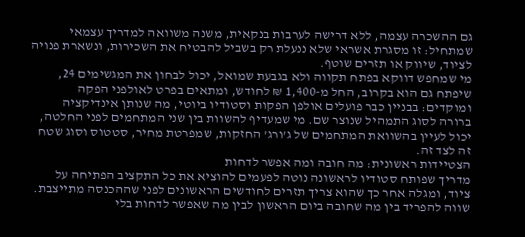גם ההשכרה עצמה, ללא דרישה לערבות בנקאית, משנה משוואה למדריך עצמאי שמתחיל: זו מסגרת אשראי שלא ננעלת רק בשביל להבטיח את השכירות, ונשארת פנויה לציוד, שיווק או תזרים שוטף.
מי שמחפש דווקא בפתח תקווה ולא בגבעת שמואל, יכול לבחון את המגשימים 24, שיפתח גם הוא בקרוב, החל מ-1,400 ₪ לחודש, ומתאים בפרט לאולפני הפקה ומוקדים: בבניין כבר פועלים אולפן הפקות וסטודיו ביוטי, מה שנותן אינדיקציה ברורה לסוג התמהיל שנוצר שם. מי שמעדיף להשוות בין שני המתחמים לפני החלטה, יכול לעיין בהשוואת המתחמים של ג’ורג’ החזקות, שמפרטת מחיר, סטטוס וסוג שטח זה לצד זה.
הצטיידות ראשונית: מה חובה ומה אפשר לדחות
מדריך שפותח סטודיו לראשונה נוטה לפעמים להוציא את כל התקציב הפתיחה על ציוד, ומגלה אחר כך שהוא צריך תזרים לחודשים הראשונים לפני שההכנסה מתייצבת. שווה להפריד בין מה שחובה ביום הראשון לבין מה שאפשר לדחות בלי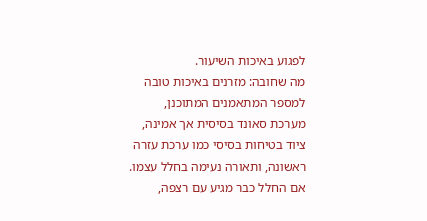לפגוע באיכות השיעור.
מה שחובה: מזרנים באיכות טובה למספר המתאמנים המתוכנן, מערכת סאונד בסיסית אך אמינה, ציוד בטיחות בסיסי כמו ערכת עזרה ראשונה, ותאורה נעימה בחלל עצמו. אם החלל כבר מגיע עם רצפה,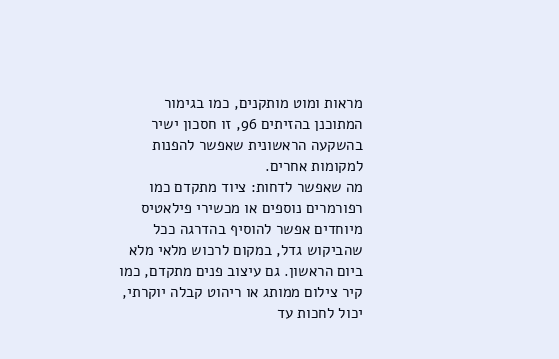מראות ומוט מותקנים, כמו בגימור המתוכנן בהזיתים 96, זו חסכון ישיר בהשקעה הראשונית שאפשר להפנות למקומות אחרים.
מה שאפשר לדחות: ציוד מתקדם כמו רפורמרים נוספים או מכשירי פילאטיס מיוחדים אפשר להוסיף בהדרגה ככל שהביקוש גדל, במקום לרכוש מלאי מלא ביום הראשון. גם עיצוב פנים מתקדם, כמו קיר צילום ממותג או ריהוט קבלה יוקרתי, יכול לחכות עד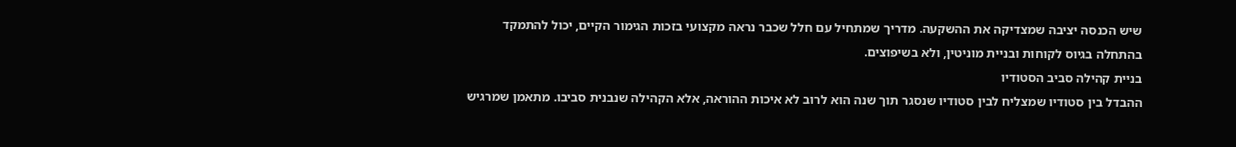שיש הכנסה יציבה שמצדיקה את ההשקעה. מדריך שמתחיל עם חלל שכבר נראה מקצועי בזכות הגימור הקיים, יכול להתמקד בהתחלה בגיוס לקוחות ובניית מוניטין, ולא בשיפוצים.
בניית קהילה סביב הסטודיו
ההבדל בין סטודיו שמצליח לבין סטודיו שנסגר תוך שנה הוא לרוב לא איכות ההוראה, אלא הקהילה שנבנית סביבו. מתאמן שמרגיש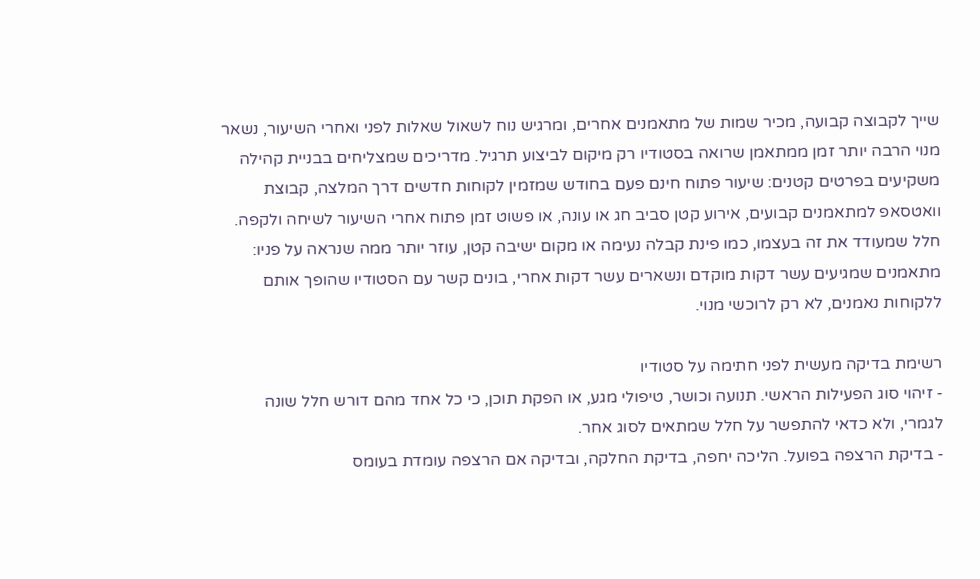שייך לקבוצה קבועה, מכיר שמות של מתאמנים אחרים, ומרגיש נוח לשאול שאלות לפני ואחרי השיעור, נשאר מנוי הרבה יותר זמן ממתאמן שרואה בסטודיו רק מיקום לביצוע תרגיל. מדריכים שמצליחים בבניית קהילה משקיעים בפרטים קטנים: שיעור פתוח חינם פעם בחודש שמזמין לקוחות חדשים דרך המלצה, קבוצת וואטסאפ למתאמנים קבועים, אירוע קטן סביב חג או עונה, או פשוט זמן פתוח אחרי השיעור לשיחה ולקפה. חלל שמעודד את זה בעצמו, כמו פינת קבלה נעימה או מקום ישיבה קטן, עוזר יותר ממה שנראה על פניו: מתאמנים שמגיעים עשר דקות מוקדם ונשארים עשר דקות אחרי, בונים קשר עם הסטודיו שהופך אותם ללקוחות נאמנים, לא רק לרוכשי מנוי.

רשימת בדיקה מעשית לפני חתימה על סטודיו
- זיהוי סוג הפעילות הראשי. תנועה וכושר, טיפולי מגע, או הפקת תוכן, כי כל אחד מהם דורש חלל שונה לגמרי, ולא כדאי להתפשר על חלל שמתאים לסוג אחר.
- בדיקת הרצפה בפועל. הליכה יחפה, בדיקת החלקה, ובדיקה אם הרצפה עומדת בעומס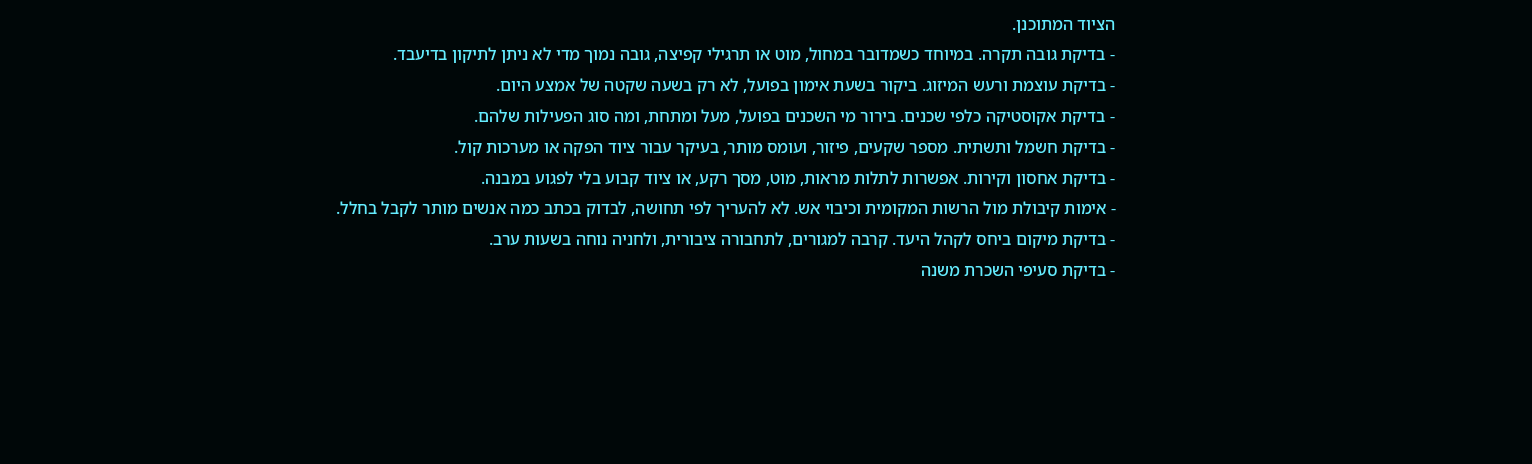הציוד המתוכנן.
- בדיקת גובה תקרה. במיוחד כשמדובר במחול, מוט או תרגילי קפיצה, גובה נמוך מדי לא ניתן לתיקון בדיעבד.
- בדיקת עוצמת ורעש המיזוג. ביקור בשעת אימון בפועל, לא רק בשעה שקטה של אמצע היום.
- בדיקת אקוסטיקה כלפי שכנים. בירור מי השכנים בפועל, מעל ומתחת, ומה סוג הפעילות שלהם.
- בדיקת חשמל ותשתית. מספר שקעים, פיזור, ועומס מותר, בעיקר עבור ציוד הפקה או מערכות קול.
- בדיקת אחסון וקירות. אפשרות לתלות מראות, מוט, מסך רקע, או ציוד קבוע בלי לפגוע במבנה.
- אימות קיבולת מול הרשות המקומית וכיבוי אש. לא להעריך לפי תחושה, לבדוק בכתב כמה אנשים מותר לקבל בחלל.
- בדיקת מיקום ביחס לקהל היעד. קרבה למגורים, לתחבורה ציבורית, ולחניה נוחה בשעות ערב.
- בדיקת סעיפי השכרת משנה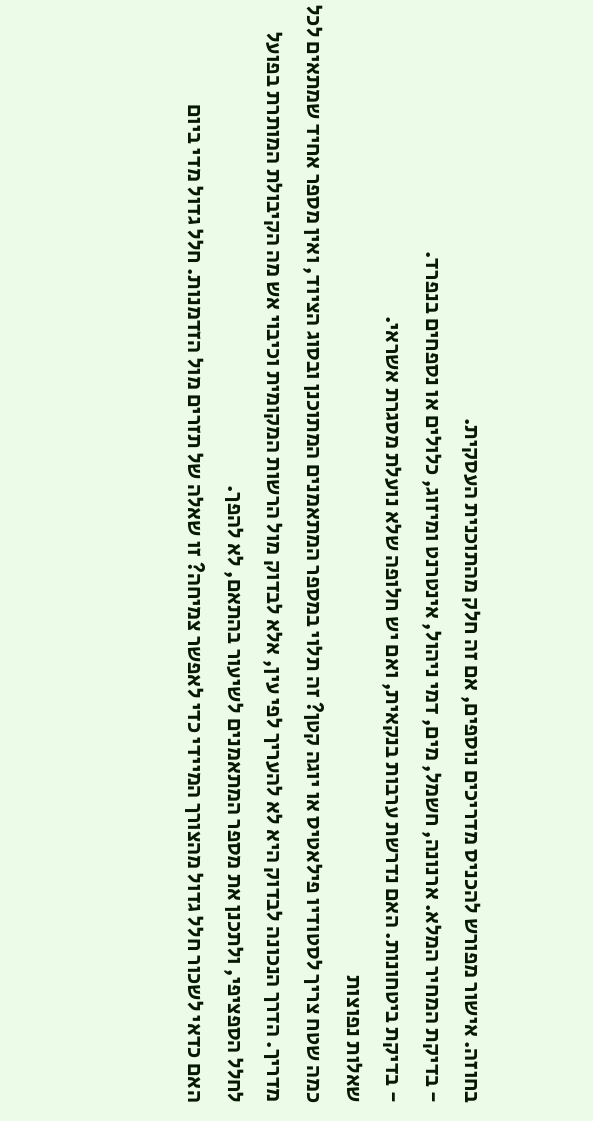בחוזה. אישור מפורש להכניס מדריכים נוספים, אם זה חלק מהתוכנית העסקית.
- בדיקת המחיר המלא. ארנונה, חשמל, מים, דמי ניהול, אינטרנט ומיזוג, כלולים או נספחים בנפרד.
- בדיקת ביטחונות. האם נדרשת ערבות בנקאית, ואם יש חלופה שלא נועלת מסגרת אשראי.
שאלות נפוצות
כמה שטח צריך לסטודיו פילאטיס או יוגה קטן? זה תלוי במספר המתאמנים המתוכנן ובסוג הציוד, ואין מספר אחיד שמתאים לכל מדריך. הדרך הנכונה לבדוק היא לא להעריך לפי עין, אלא לבדוק מול הרשות המקומית וכיבוי אש מה הקיבולת המותרת בפועל לחלל הספציפי, ולתכנן את מספר המתאמנים לשיעור בהתאם, לא להפך.
האם כדאי לשכור חלל גדול מהצורך המיידי כדי לאפשר צמיחה? זו שאלה של תזרים מול הזדמנות. חלל גדול מדי ביום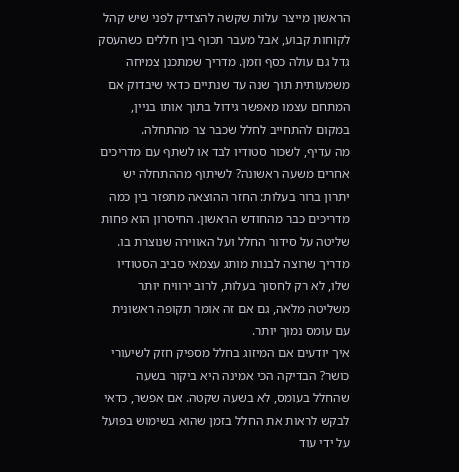הראשון מייצר עלות שקשה להצדיק לפני שיש קהל לקוחות קבוע, אבל מעבר תכוף בין חללים כשהעסק גדל גם עולה כסף וזמן. מדריך שמתכנן צמיחה משמעותית תוך שנה עד שנתיים כדאי שיבדוק אם המתחם עצמו מאפשר גידול בתוך אותו בניין, במקום להתחייב לחלל שכבר צר מהתחלה.
מה עדיף, לשכור סטודיו לבד או לשתף עם מדריכים אחרים משעה ראשונה? לשיתוף מההתחלה יש יתרון ברור בעלות: החזר ההוצאה מתפזר בין כמה מדריכים כבר מהחודש הראשון. החיסרון הוא פחות שליטה על סידור החלל ועל האווירה שנוצרת בו. מדריך שרוצה לבנות מותג עצמאי סביב הסטודיו שלו, לא רק לחסוך בעלות, לרוב ירוויח יותר משליטה מלאה, גם אם זה אומר תקופה ראשונית עם עומס נמוך יותר.
איך יודעים אם המיזוג בחלל מספיק חזק לשיעורי כושר? הבדיקה הכי אמינה היא ביקור בשעה שהחלל בעומס, לא בשעה שקטה. אם אפשר, כדאי לבקש לראות את החלל בזמן שהוא בשימוש בפועל על ידי עוד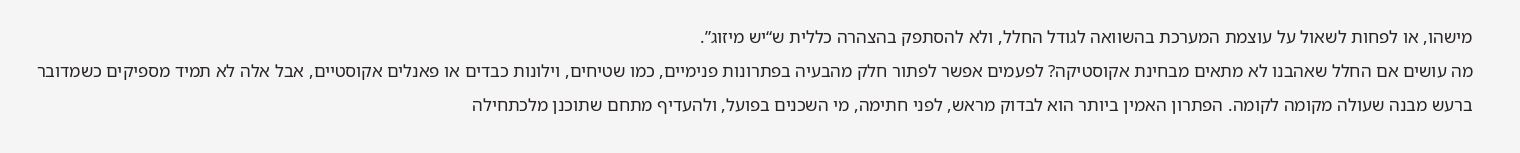מישהו, או לפחות לשאול על עוצמת המערכת בהשוואה לגודל החלל, ולא להסתפק בהצהרה כללית ש“יש מיזוג”.
מה עושים אם החלל שאהבנו לא מתאים מבחינת אקוסטיקה? לפעמים אפשר לפתור חלק מהבעיה בפתרונות פנימיים, כמו שטיחים, וילונות כבדים או פאנלים אקוסטיים, אבל אלה לא תמיד מספיקים כשמדובר ברעש מבנה שעולה מקומה לקומה. הפתרון האמין ביותר הוא לבדוק מראש, לפני חתימה, מי השכנים בפועל, ולהעדיף מתחם שתוכנן מלכתחילה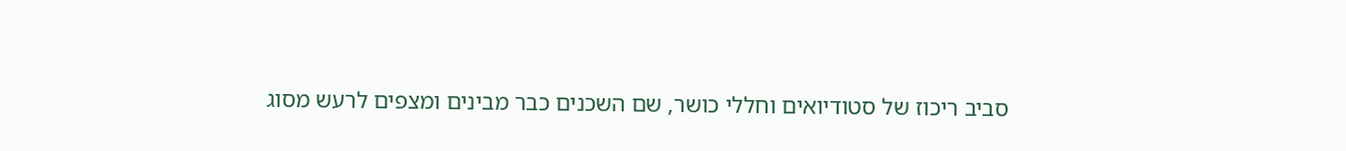סביב ריכוז של סטודיואים וחללי כושר, שם השכנים כבר מבינים ומצפים לרעש מסוג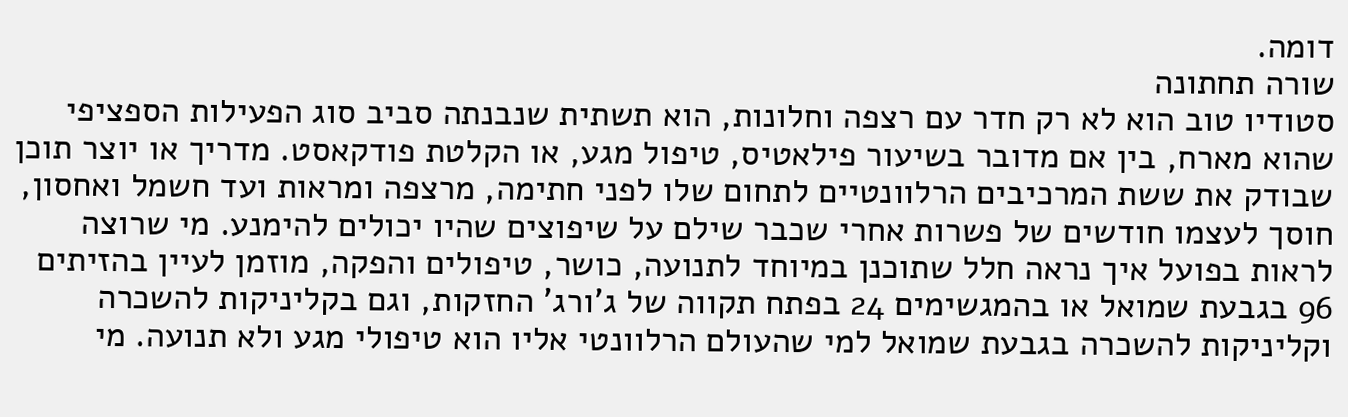דומה.
שורה תחתונה
סטודיו טוב הוא לא רק חדר עם רצפה וחלונות, הוא תשתית שנבנתה סביב סוג הפעילות הספציפי שהוא מארח, בין אם מדובר בשיעור פילאטיס, טיפול מגע, או הקלטת פודקאסט. מדריך או יוצר תוכן שבודק את ששת המרכיבים הרלוונטיים לתחום שלו לפני חתימה, מרצפה ומראות ועד חשמל ואחסון, חוסך לעצמו חודשים של פשרות אחרי שכבר שילם על שיפוצים שהיו יכולים להימנע. מי שרוצה לראות בפועל איך נראה חלל שתוכנן במיוחד לתנועה, כושר, טיפולים והפקה, מוזמן לעיין בהזיתים 96 בגבעת שמואל או בהמגשימים 24 בפתח תקווה של ג’ורג’ החזקות, וגם בקליניקות להשכרה וקליניקות להשכרה בגבעת שמואל למי שהעולם הרלוונטי אליו הוא טיפולי מגע ולא תנועה. מי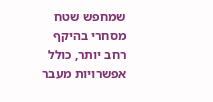שמחפש שטח מסחרי בהיקף רחב יותר, כולל אפשרויות מעבר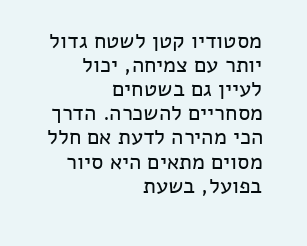מסטודיו קטן לשטח גדול יותר עם צמיחה, יכול לעיין גם בשטחים מסחריים להשכרה. הדרך הכי מהירה לדעת אם חלל מסוים מתאים היא סיור בפועל, בשעת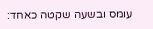עומס ובשעה שקטה כאחד: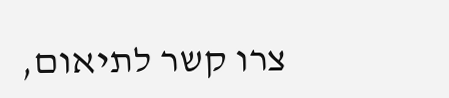צרו קשר לתיאום,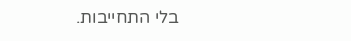בלי התחייבות.